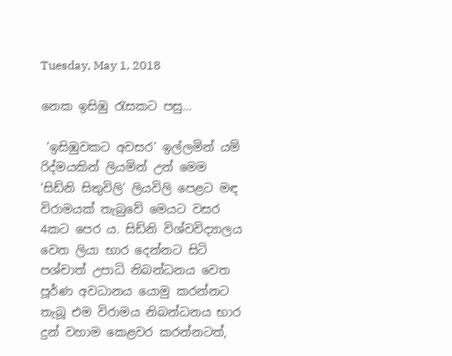Tuesday, May 1, 2018

නෙක ඉසිඹු රැසකට පසු...

 ‘ඉසිඹුවකට අවසර‘ ඉල්ලමින් යම් රිද්මයකින් ලියමින් උන් මෙම ‘සිඩ්නි සිතුවිලි‘ ලියවිලි පෙළට මඳ විරාමයක් තැබුවේ මෙයට වසර 4කට පෙර ය. සිඩ්නි විශ්වවිද්‍යාලය වෙත ලියා භාර දෙන්නට සිටි පශ්චාත් උපාධි නිබන්ධනය වෙත පූර්ණ අවධානය යොමු කරන්නට තැබූ එම විරාමය නිබන්ධනය භාර දුන් වහාම කෙළවර කරන්නටත්,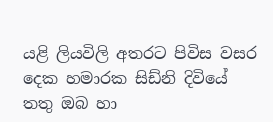යළි ලියවිලි අතරට පිවිස වසර දෙක හමාරක සිඩ්නි දිවියේ තතු ඔබ හා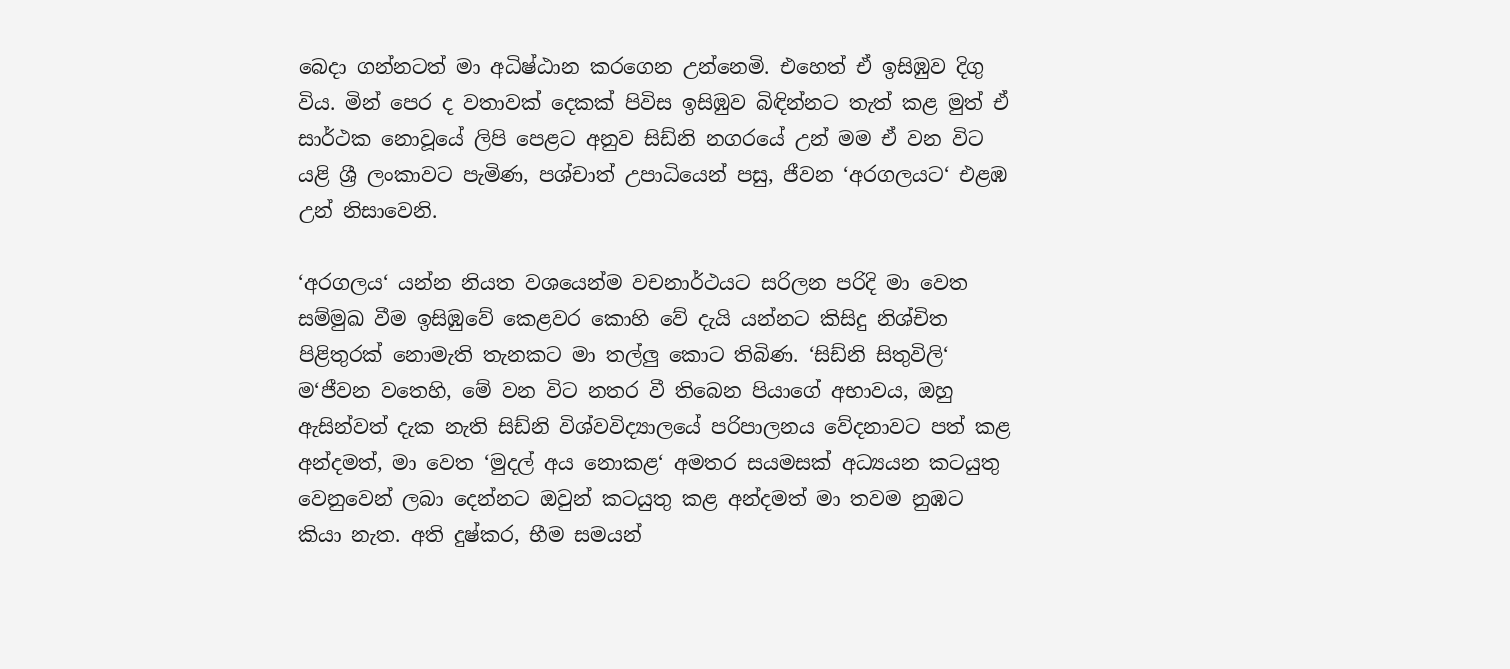බෙදා ගන්නටත් මා අධිෂ්ඨාන කරගෙන උන්නෙමි. එහෙත් ඒ ඉසිඹුව දිගු විය. මින් පෙර ද වතාවක් දෙකක් පිවිස ඉසිඹුව බිඳින්නට තැත් කළ මුත් ඒ සාර්ථක නොවූයේ ලිපි පෙළට අනුව සිඩ්නි නගරයේ උන් මම ඒ වන විට යළි ශ්‍රී ලංකාවට පැමිණ, පශ්චාත් උපාධියෙන් පසු, ජීවන ‘අරගලයට‘ එළඹ උන් නිසාවෙනි.

‘අරගලය‘ යන්න නියත වශයෙන්ම වචනාර්ථයට සරිලන පරිදි මා වෙත සම්මුඛ වීම ඉසිඹුවේ කෙළවර කොහි වේ දැයි යන්නට කිසිදු නිශ්චිත පිළිතුරක් නොමැති තැනකට මා තල්ලු කොට තිබිණ. ‘සිඩ්නි සිතුවිලි‘ ම‘ජීවන වතෙහි, මේ වන විට නතර වී තිබෙන පියාගේ අභාවය, ඔහු ඇසින්වත් දැක නැති සිඩ්නි විශ්වවිද්‍යාලයේ පරිපාලනය වේදනාවට පත් කළ අන්දමත්, මා වෙත ‘මුදල් අය නොකළ‘ අමතර සයමසක් අධ්‍යයන කටයුතු වෙනුවෙන් ලබා දෙන්නට ඔවුන් කටයුතු කළ අන්දමත් මා තවම නුඹට කියා නැත. අති දුෂ්කර, භීම සමයන්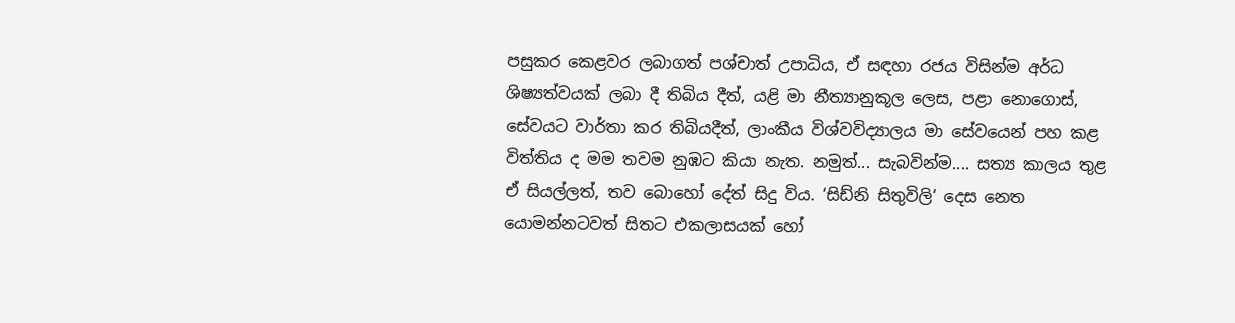පසුකර කෙළවර ලබාගත් පශ්චාත් උපාධිය, ඒ සඳහා රජය විසින්ම අර්ධ ශිෂ්‍යත්වයක් ලබා දී තිබිය දීත්, යළි මා නීත්‍යානුකූල ලෙස, පළා නොගොස්, සේවයට වාර්තා කර තිබියදීත්, ලාංකීය විශ්වවිද්‍යාලය මා සේවයෙන් පහ කළ විත්තිය ද මම තවම නුඹට කියා නැත. නමුත්... සැබවින්ම.... සත්‍ය කාලය තුළ ඒ සියල්ලත්, තව බොහෝ දේත් සිදු විය. ‘සිඩ්නි සිතුවිලි‘ දෙස නෙත යොමන්නටවත් සිතට එකලාසයක් හෝ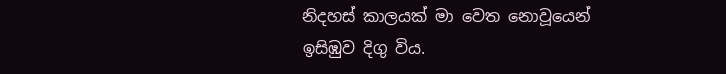නිදහස් කාලයක් මා වෙත නොවූයෙන් ඉසිඹුව දිගු විය.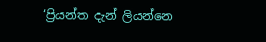‘ප්‍රියන්ත දැන් ලියන්නෙ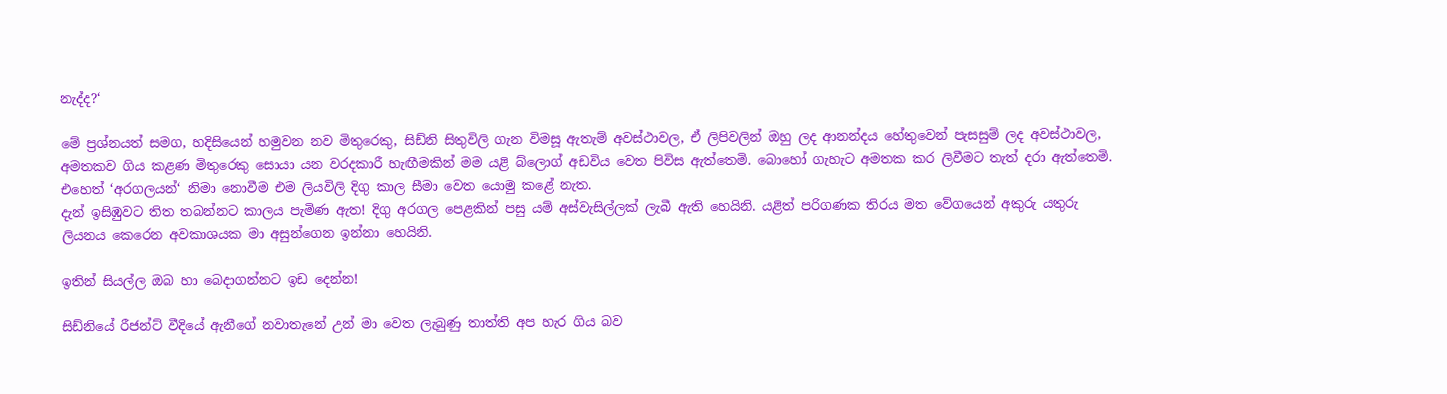නැද්ද?‘

මේ ප්‍ර‍ශ්නයත් සමග, හදිසියෙන් හමුවන නව මිතුරෙකු, සිඩ්නි සිතුවිලි ගැන විමසූ ඇතැම් අවස්ථාවල, ඒ ලිපිවලින් ඔහු ලද ආනන්දය හේතුවෙන් පැසසුම් ලද අවස්ථාවල, අමතකව ගිය කළණ මිතුරෙකු සොයා යන වරදකාරී හැඟීමකින් මම යළි බ්ලොග් අඩවිය වෙත පිවිස ඇත්තෙමි. බොහෝ ගැහැට අමතක කර ලිවීමට තැත් දරා ඇත්තෙමි. එහෙත් ‘අරගලයන්‘ නිමා නොවීම එම ලියවිලි දිගු කාල සීමා වෙත යොමු කළේ නැත.
දැන් ඉසිඹුවට තිත තබන්නට කාලය පැමිණ ඇත! දිගු අරගල පෙළකින් පසු යම් අස්වැසිල්ලක් ලැබී ඇති හෙයිනි. යළිත් පරිගණක තිරය මත වේගයෙන් අකුරු යතුරු ලියනය කෙරෙන අවකාශයක මා අසුන්ගෙන ඉන්නා හෙයිනි.

ඉතින් සියල්ල ඔබ හා බෙදාගන්නට ඉඩ දෙන්න!

සිඩ්නියේ රීජන්ට් වීදියේ ඇනීගේ නවාතැනේ උන් මා වෙත ලැබුණු තාත්ති අප හැර ගිය බව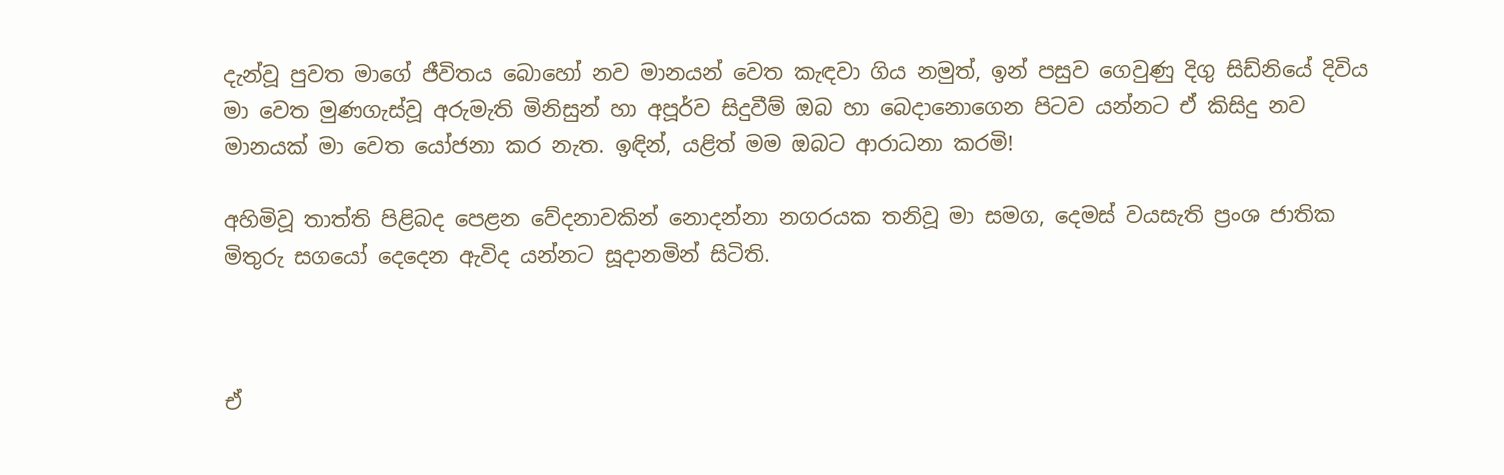දැන්වූ පුවත මාගේ ජීවිතය බොහෝ නව මානයන් වෙත කැඳවා ගිය නමුත්, ඉන් පසුව ගෙවුණු දිගු සිඩ්නියේ දිවිය මා වෙත මුණගැස්වූ අරුමැති මිනිසුන් හා අපූර්ව සිදුවීම් ඔබ හා බෙදානොගෙන පිටව යන්නට ඒ කිසිදු නව මානයක් මා වෙත යෝජනා කර නැත. ඉඳින්, යළිත් මම ඔබට ආරාධනා කරමි!

අහිමිවූ තාත්ති පිළිබද පෙළන වේදනාවකින් නොදන්නා නගරයක තනිවූ මා සමග, දෙමස් වයසැති ප්‍ර‍ංශ ජාතික මිතුරු සගයෝ දෙදෙන ඇවිද යන්නට සූදානමින් සිටිති.



ඒ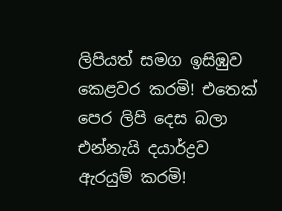ලිපියත් සමග ඉසිඹුව කෙළවර කරමි! එතෙක් පෙර ලිපි දෙස බලා එන්නැයි දයාර්ද්‍රව ඇරයුම් කරමි!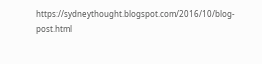https://sydneythought.blogspot.com/2016/10/blog-post.html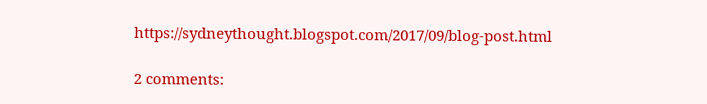https://sydneythought.blogspot.com/2017/09/blog-post.html

2 comments: